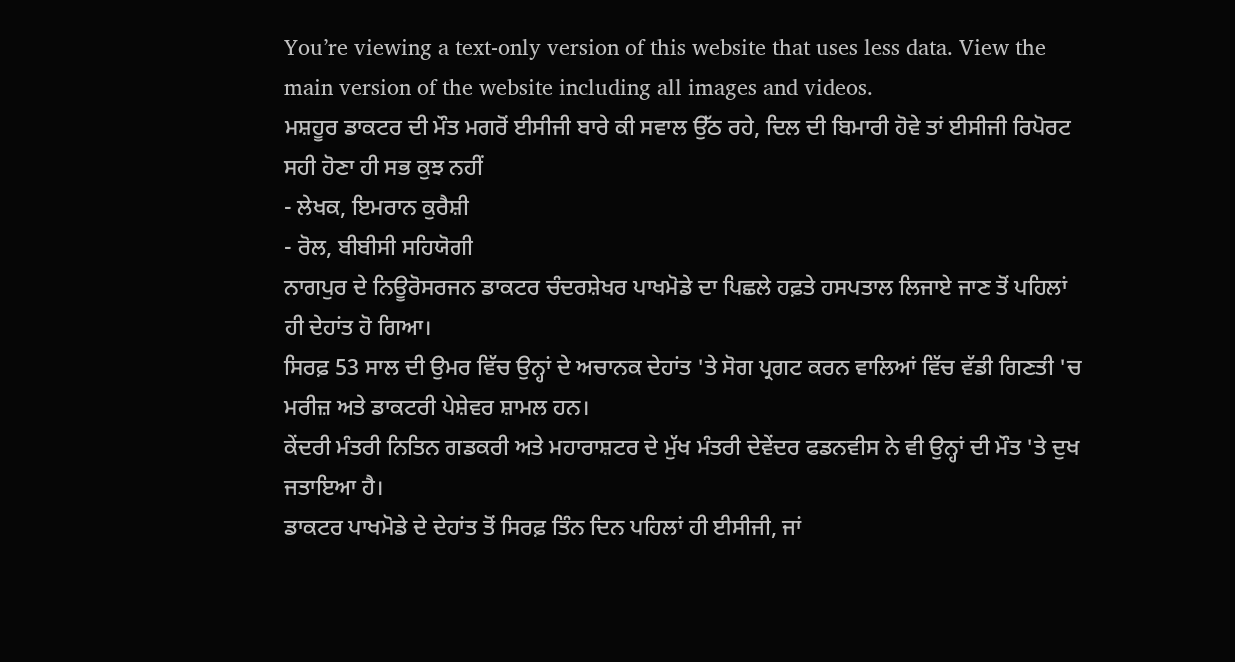You’re viewing a text-only version of this website that uses less data. View the main version of the website including all images and videos.
ਮਸ਼ਹੂਰ ਡਾਕਟਰ ਦੀ ਮੌਤ ਮਗਰੋਂ ਈਸੀਜੀ ਬਾਰੇ ਕੀ ਸਵਾਲ ਉੱਠ ਰਹੇ, ਦਿਲ ਦੀ ਬਿਮਾਰੀ ਹੋਵੇ ਤਾਂ ਈਸੀਜੀ ਰਿਪੋਰਟ ਸਹੀ ਹੋਣਾ ਹੀ ਸਭ ਕੁਝ ਨਹੀਂ
- ਲੇਖਕ, ਇਮਰਾਨ ਕੁਰੈਸ਼ੀ
- ਰੋਲ, ਬੀਬੀਸੀ ਸਹਿਯੋਗੀ
ਨਾਗਪੁਰ ਦੇ ਨਿਊਰੋਸਰਜਨ ਡਾਕਟਰ ਚੰਦਰਸ਼ੇਖਰ ਪਾਖਮੋਡੇ ਦਾ ਪਿਛਲੇ ਹਫ਼ਤੇ ਹਸਪਤਾਲ ਲਿਜਾਏ ਜਾਣ ਤੋਂ ਪਹਿਲਾਂ ਹੀ ਦੇਹਾਂਤ ਹੋ ਗਿਆ।
ਸਿਰਫ਼ 53 ਸਾਲ ਦੀ ਉਮਰ ਵਿੱਚ ਉਨ੍ਹਾਂ ਦੇ ਅਚਾਨਕ ਦੇਹਾਂਤ 'ਤੇ ਸੋਗ ਪ੍ਰਗਟ ਕਰਨ ਵਾਲਿਆਂ ਵਿੱਚ ਵੱਡੀ ਗਿਣਤੀ 'ਚ ਮਰੀਜ਼ ਅਤੇ ਡਾਕਟਰੀ ਪੇਸ਼ੇਵਰ ਸ਼ਾਮਲ ਹਨ।
ਕੇਂਦਰੀ ਮੰਤਰੀ ਨਿਤਿਨ ਗਡਕਰੀ ਅਤੇ ਮਹਾਰਾਸ਼ਟਰ ਦੇ ਮੁੱਖ ਮੰਤਰੀ ਦੇਵੇਂਦਰ ਫਡਨਵੀਸ ਨੇ ਵੀ ਉਨ੍ਹਾਂ ਦੀ ਮੌਤ 'ਤੇ ਦੁਖ ਜਤਾਇਆ ਹੈ।
ਡਾਕਟਰ ਪਾਖਮੋਡੇ ਦੇ ਦੇਹਾਂਤ ਤੋਂ ਸਿਰਫ਼ ਤਿੰਨ ਦਿਨ ਪਹਿਲਾਂ ਹੀ ਈਸੀਜੀ, ਜਾਂ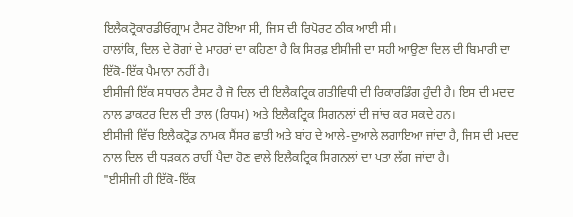ਇਲੈਕਟ੍ਰੋਕਾਰਡੀਓਗ੍ਰਾਮ ਟੈਸਟ ਹੋਇਆ ਸੀ, ਜਿਸ ਦੀ ਰਿਪੋਰਟ ਠੀਕ ਆਈ ਸੀ।
ਹਾਲਾਂਕਿ, ਦਿਲ ਦੇ ਰੋਗਾਂ ਦੇ ਮਾਹਰਾਂ ਦਾ ਕਹਿਣਾ ਹੈ ਕਿ ਸਿਰਫ਼ ਈਸੀਜੀ ਦਾ ਸਹੀ ਆਉਣਾ ਦਿਲ ਦੀ ਬਿਮਾਰੀ ਦਾ ਇੱਕੋ-ਇੱਕ ਪੈਮਾਨਾ ਨਹੀਂ ਹੈ।
ਈਸੀਜੀ ਇੱਕ ਸਧਾਰਨ ਟੈਸਟ ਹੈ ਜੋ ਦਿਲ ਦੀ ਇਲੈਕਟ੍ਰਿਕ ਗਤੀਵਿਧੀ ਦੀ ਰਿਕਾਰਡਿੰਗ ਹੁੰਦੀ ਹੈ। ਇਸ ਦੀ ਮਦਦ ਨਾਲ ਡਾਕਟਰ ਦਿਲ ਦੀ ਤਾਲ (ਰਿਧਮ) ਅਤੇ ਇਲੈਕਟ੍ਰਿਕ ਸਿਗਨਲਾਂ ਦੀ ਜਾਂਚ ਕਰ ਸਕਦੇ ਹਨ।
ਈਸੀਜੀ ਵਿੱਚ ਇਲੈਕਟ੍ਰੋਡ ਨਾਮਕ ਸੈਂਸਰ ਛਾਤੀ ਅਤੇ ਬਾਂਹ ਦੇ ਆਲੇ-ਦੁਆਲੇ ਲਗਾਇਆ ਜਾਂਦਾ ਹੈ, ਜਿਸ ਦੀ ਮਦਦ ਨਾਲ ਦਿਲ ਦੀ ਧੜਕਨ ਰਾਹੀਂ ਪੈਦਾ ਹੋਣ ਵਾਲੇ ਇਲੈਕਟ੍ਰਿਕ ਸਿਗਨਲਾਂ ਦਾ ਪਤਾ ਲੱਗ ਜਾਂਦਾ ਹੈ।
"ਈਸੀਜੀ ਹੀ ਇੱਕੋ-ਇੱਕ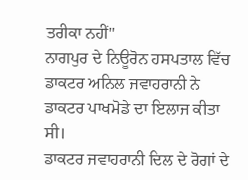ਤਰੀਕਾ ਨਹੀਂ''
ਨਾਗਪੁਰ ਦੇ ਨਿਊਰੋਨ ਹਸਪਤਾਲ ਵਿੱਚ ਡਾਕਟਰ ਅਨਿਲ ਜਵਾਹਰਾਨੀ ਨੇ ਡਾਕਟਰ ਪਾਖਮੋਡੇ ਦਾ ਇਲਾਜ ਕੀਤਾ ਸੀ।
ਡਾਕਟਰ ਜਵਾਹਰਾਨੀ ਦਿਲ ਦੇ ਰੋਗਾਂ ਦੇ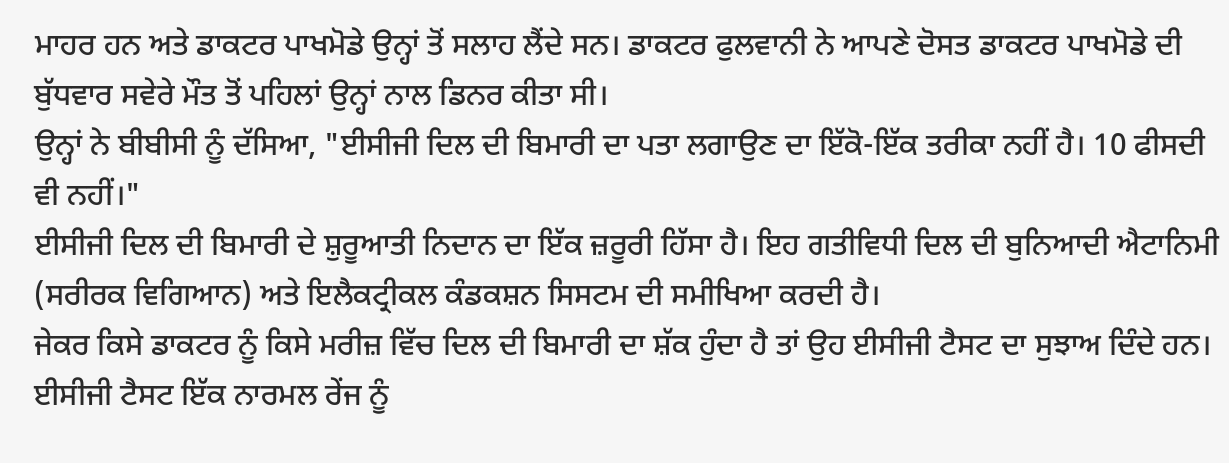ਮਾਹਰ ਹਨ ਅਤੇ ਡਾਕਟਰ ਪਾਖਮੋਡੇ ਉਨ੍ਹਾਂ ਤੋਂ ਸਲਾਹ ਲੈਂਦੇ ਸਨ। ਡਾਕਟਰ ਫੁਲਵਾਨੀ ਨੇ ਆਪਣੇ ਦੋਸਤ ਡਾਕਟਰ ਪਾਖਮੋਡੇ ਦੀ ਬੁੱਧਵਾਰ ਸਵੇਰੇ ਮੌਤ ਤੋਂ ਪਹਿਲਾਂ ਉਨ੍ਹਾਂ ਨਾਲ ਡਿਨਰ ਕੀਤਾ ਸੀ।
ਉਨ੍ਹਾਂ ਨੇ ਬੀਬੀਸੀ ਨੂੰ ਦੱਸਿਆ, "ਈਸੀਜੀ ਦਿਲ ਦੀ ਬਿਮਾਰੀ ਦਾ ਪਤਾ ਲਗਾਉਣ ਦਾ ਇੱਕੋ-ਇੱਕ ਤਰੀਕਾ ਨਹੀਂ ਹੈ। 10 ਫੀਸਦੀ ਵੀ ਨਹੀਂ।"
ਈਸੀਜੀ ਦਿਲ ਦੀ ਬਿਮਾਰੀ ਦੇ ਸ਼ੁਰੂਆਤੀ ਨਿਦਾਨ ਦਾ ਇੱਕ ਜ਼ਰੂਰੀ ਹਿੱਸਾ ਹੈ। ਇਹ ਗਤੀਵਿਧੀ ਦਿਲ ਦੀ ਬੁਨਿਆਦੀ ਐਟਾਨਿਮੀ (ਸਰੀਰਕ ਵਿਗਿਆਨ) ਅਤੇ ਇਲੈਕਟ੍ਰੀਕਲ ਕੰਡਕਸ਼ਨ ਸਿਸਟਮ ਦੀ ਸਮੀਖਿਆ ਕਰਦੀ ਹੈ।
ਜੇਕਰ ਕਿਸੇ ਡਾਕਟਰ ਨੂੰ ਕਿਸੇ ਮਰੀਜ਼ ਵਿੱਚ ਦਿਲ ਦੀ ਬਿਮਾਰੀ ਦਾ ਸ਼ੱਕ ਹੁੰਦਾ ਹੈ ਤਾਂ ਉਹ ਈਸੀਜੀ ਟੈਸਟ ਦਾ ਸੁਝਾਅ ਦਿੰਦੇ ਹਨ। ਈਸੀਜੀ ਟੈਸਟ ਇੱਕ ਨਾਰਮਲ ਰੇਂਜ ਨੂੰ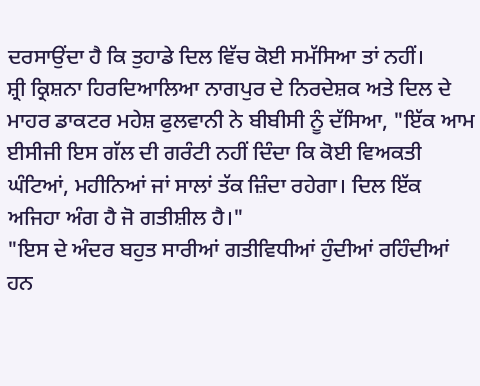ਦਰਸਾਉਂਦਾ ਹੈ ਕਿ ਤੁਹਾਡੇ ਦਿਲ ਵਿੱਚ ਕੋਈ ਸਮੱਸਿਆ ਤਾਂ ਨਹੀਂ।
ਸ਼੍ਰੀ ਕ੍ਰਿਸ਼ਨਾ ਹਿਰਦਿਆਲਿਆ ਨਾਗਪੁਰ ਦੇ ਨਿਰਦੇਸ਼ਕ ਅਤੇ ਦਿਲ ਦੇ ਮਾਹਰ ਡਾਕਟਰ ਮਹੇਸ਼ ਫੁਲਵਾਨੀ ਨੇ ਬੀਬੀਸੀ ਨੂੰ ਦੱਸਿਆ, "ਇੱਕ ਆਮ ਈਸੀਜੀ ਇਸ ਗੱਲ ਦੀ ਗਰੰਟੀ ਨਹੀਂ ਦਿੰਦਾ ਕਿ ਕੋਈ ਵਿਅਕਤੀ ਘੰਟਿਆਂ, ਮਹੀਨਿਆਂ ਜਾਂ ਸਾਲਾਂ ਤੱਕ ਜ਼ਿੰਦਾ ਰਹੇਗਾ। ਦਿਲ ਇੱਕ ਅਜਿਹਾ ਅੰਗ ਹੈ ਜੋ ਗਤੀਸ਼ੀਲ ਹੈ।"
"ਇਸ ਦੇ ਅੰਦਰ ਬਹੁਤ ਸਾਰੀਆਂ ਗਤੀਵਿਧੀਆਂ ਹੁੰਦੀਆਂ ਰਹਿੰਦੀਆਂ ਹਨ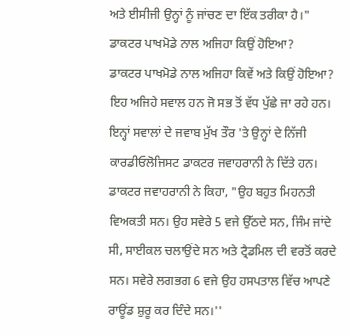ਅਤੇ ਈਸੀਜੀ ਉਨ੍ਹਾਂ ਨੂੰ ਜਾਂਚਣ ਦਾ ਇੱਕ ਤਰੀਕਾ ਹੈ।"
ਡਾਕਟਰ ਪਾਖਮੋਡੇ ਨਾਲ ਅਜਿਹਾ ਕਿਉਂ ਹੋਇਆ?
ਡਾਕਟਰ ਪਾਖਮੋਡੇ ਨਾਲ ਅਜਿਹਾ ਕਿਵੇਂ ਅਤੇ ਕਿਉਂ ਹੋਇਆ? ਇਹ ਅਜਿਹੇ ਸਵਾਲ ਹਨ ਜੋ ਸਭ ਤੋਂ ਵੱਧ ਪੁੱਛੇ ਜਾ ਰਹੇ ਹਨ। ਇਨ੍ਹਾਂ ਸਵਾਲਾਂ ਦੇ ਜਵਾਬ ਮੁੱਖ ਤੌਰ 'ਤੇ ਉਨ੍ਹਾਂ ਦੇ ਨਿੱਜੀ ਕਾਰਡੀਓਲੋਜਿਸਟ ਡਾਕਟਰ ਜਵਾਹਰਾਨੀ ਨੇ ਦਿੱਤੇ ਹਨ।
ਡਾਕਟਰ ਜਵਾਹਰਾਨੀ ਨੇ ਕਿਹਾ, "ਉਹ ਬਹੁਤ ਮਿਹਨਤੀ ਵਿਅਕਤੀ ਸਨ। ਉਹ ਸਵੇਰੇ 5 ਵਜੇ ਉੱਠਦੇ ਸਨ, ਜਿੰਮ ਜਾਂਦੇ ਸੀ, ਸਾਈਕਲ ਚਲਾਉਂਦੇ ਸਨ ਅਤੇ ਟ੍ਰੈਡਮਿਲ ਦੀ ਵਰਤੋਂ ਕਰਦੇ ਸਨ। ਸਵੇਰੇ ਲਗਭਗ 6 ਵਜੇ ਉਹ ਹਸਪਤਾਲ ਵਿੱਚ ਆਪਣੇ ਰਾਊਂਡ ਸ਼ੁਰੂ ਕਰ ਦਿੰਦੇ ਸਨ।''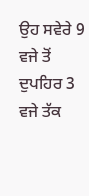ਉਹ ਸਵੇਰੇ 9 ਵਜੇ ਤੋਂ ਦੁਪਹਿਰ 3 ਵਜੇ ਤੱਕ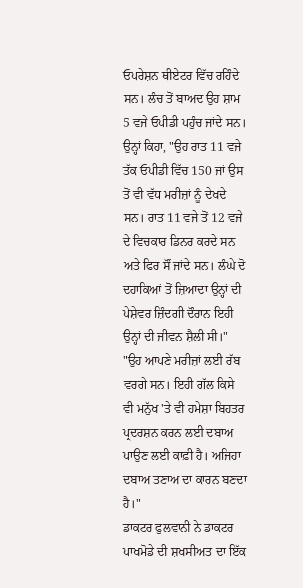ਓਪਰੇਸ਼ਨ ਥੀਏਟਰ ਵਿੱਚ ਰਹਿੰਦੇ ਸਨ। ਲੰਚ ਤੋਂ ਬਾਅਦ ਉਹ ਸ਼ਾਮ 5 ਵਜੇ ਓਪੀਡੀ ਪਹੁੰਚ ਜਾਂਦੇ ਸਨ।
ਉਨ੍ਹਾਂ ਕਿਹਾ, "ਉਹ ਰਾਤ 11 ਵਜੇ ਤੱਕ ਓਪੀਡੀ ਵਿੱਚ 150 ਜਾਂ ਉਸ ਤੋਂ ਵੀ ਵੱਧ ਮਰੀਜ਼ਾਂ ਨੂੰ ਦੇਖਦੇ ਸਨ। ਰਾਤ 11 ਵਜੇ ਤੋਂ 12 ਵਜੇ ਦੇ ਵਿਚਕਾਰ ਡਿਨਰ ਕਰਦੇ ਸਨ ਅਤੇ ਫਿਰ ਸੌਂ ਜਾਂਦੇ ਸਨ। ਲੰਘੇ ਦੋ ਦਹਾਕਿਆਂ ਤੋਂ ਜ਼ਿਆਦਾ ਉਨ੍ਹਾਂ ਦੀ ਪੇਸ਼ੇਵਰ ਜ਼ਿੰਦਗੀ ਦੌਰਾਨ ਇਹੀ ਉਨ੍ਹਾਂ ਦੀ ਜੀਵਨ ਸ਼ੈਲੀ ਸੀ।"
"ਉਹ ਆਪਣੇ ਮਰੀਜ਼ਾਂ ਲਈ ਰੱਬ ਵਰਗੇ ਸਨ। ਇਹੀ ਗੱਲ ਕਿਸੇ ਵੀ ਮਨੁੱਖ 'ਤੇ ਵੀ ਹਮੇਸ਼ਾ ਬਿਹਤਰ ਪ੍ਰਦਰਸ਼ਨ ਕਰਨ ਲਈ ਦਬਾਅ ਪਾਉਣ ਲਈ ਕਾਫ਼ੀ ਹੈ। ਅਜਿਹਾ ਦਬਾਅ ਤਣਾਅ ਦਾ ਕਾਰਨ ਬਣਦਾ ਹੈ।"
ਡਾਕਟਰ ਫੁਲਵਾਨੀ ਨੇ ਡਾਕਟਰ ਪਾਖਮੋਡੇ ਦੀ ਸ਼ਖਸੀਅਤ ਦਾ ਇੱਕ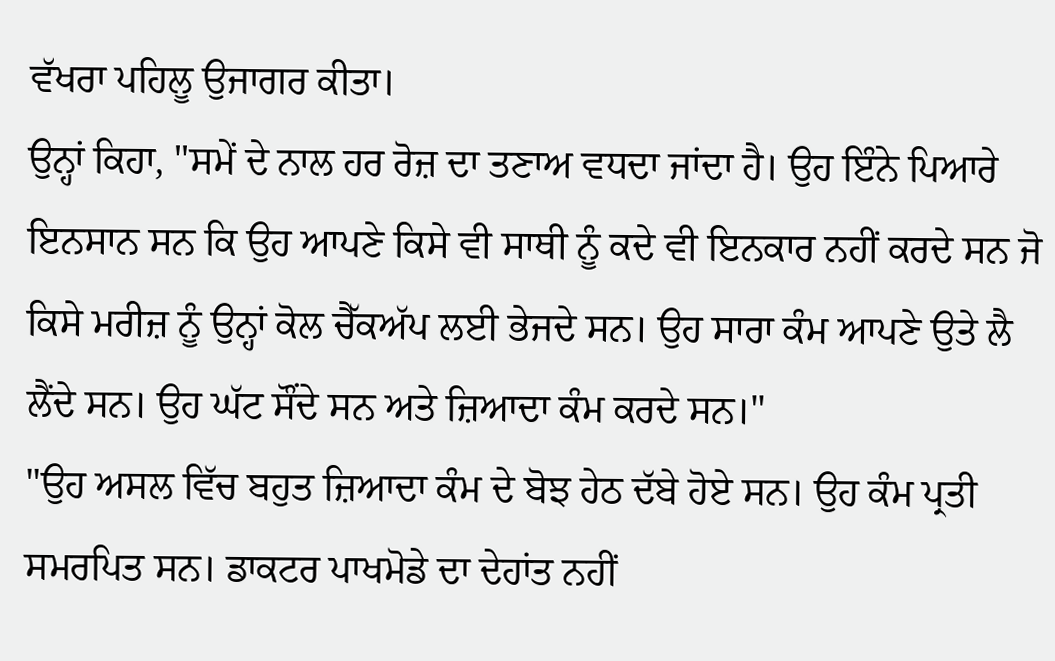ਵੱਖਰਾ ਪਹਿਲੂ ਉਜਾਗਰ ਕੀਤਾ।
ਉਨ੍ਹਾਂ ਕਿਹਾ, "ਸਮੇਂ ਦੇ ਨਾਲ ਹਰ ਰੋਜ਼ ਦਾ ਤਣਾਅ ਵਧਦਾ ਜਾਂਦਾ ਹੈ। ਉਹ ਇੰਨੇ ਪਿਆਰੇ ਇਨਸਾਨ ਸਨ ਕਿ ਉਹ ਆਪਣੇ ਕਿਸੇ ਵੀ ਸਾਥੀ ਨੂੰ ਕਦੇ ਵੀ ਇਨਕਾਰ ਨਹੀਂ ਕਰਦੇ ਸਨ ਜੋ ਕਿਸੇ ਮਰੀਜ਼ ਨੂੰ ਉਨ੍ਹਾਂ ਕੋਲ ਚੈੱਕਅੱਪ ਲਈ ਭੇਜਦੇ ਸਨ। ਉਹ ਸਾਰਾ ਕੰਮ ਆਪਣੇ ਉਤੇ ਲੈ ਲੈਂਦੇ ਸਨ। ਉਹ ਘੱਟ ਸੌਂਦੇ ਸਨ ਅਤੇ ਜ਼ਿਆਦਾ ਕੰਮ ਕਰਦੇ ਸਨ।"
"ਉਹ ਅਸਲ ਵਿੱਚ ਬਹੁਤ ਜ਼ਿਆਦਾ ਕੰਮ ਦੇ ਬੋਝ ਹੇਠ ਦੱਬੇ ਹੋਏ ਸਨ। ਉਹ ਕੰਮ ਪ੍ਰਤੀ ਸਮਰਪਿਤ ਸਨ। ਡਾਕਟਰ ਪਾਖਮੋਡੇ ਦਾ ਦੇਹਾਂਤ ਨਹੀਂ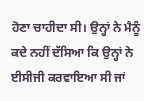ਹੋਣਾ ਚਾਹੀਦਾ ਸੀ। ਉਨ੍ਹਾਂ ਨੇ ਮੈਨੂੰ ਕਦੇ ਨਹੀਂ ਦੱਸਿਆ ਕਿ ਉਨ੍ਹਾਂ ਨੇ ਈਸੀਜੀ ਕਰਵਾਇਆ ਸੀ ਜਾਂ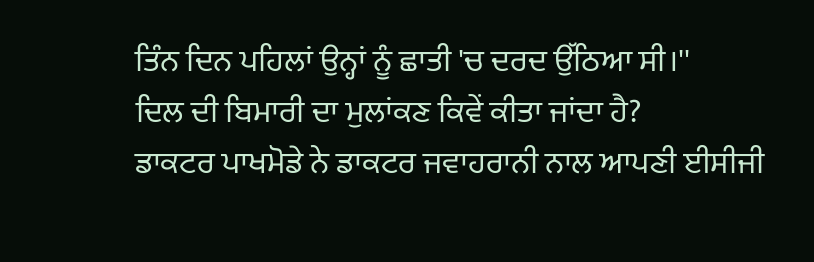ਤਿੰਨ ਦਿਨ ਪਹਿਲਾਂ ਉਨ੍ਹਾਂ ਨੂੰ ਛਾਤੀ 'ਚ ਦਰਦ ਉੱਠਿਆ ਸੀ।''
ਦਿਲ ਦੀ ਬਿਮਾਰੀ ਦਾ ਮੁਲਾਂਕਣ ਕਿਵੇਂ ਕੀਤਾ ਜਾਂਦਾ ਹੈ?
ਡਾਕਟਰ ਪਾਖਮੋਡੇ ਨੇ ਡਾਕਟਰ ਜਵਾਹਰਾਨੀ ਨਾਲ ਆਪਣੀ ਈਸੀਜੀ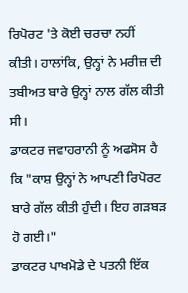ਰਿਪੋਰਟ 'ਤੇ ਕੋਈ ਚਰਚਾ ਨਹੀਂ ਕੀਤੀ। ਹਾਲਾਂਕਿ, ਉਨ੍ਹਾਂ ਨੇ ਮਰੀਜ਼ ਦੀ ਤਬੀਅਤ ਬਾਰੇ ਉਨ੍ਹਾਂ ਨਾਲ ਗੱਲ ਕੀਤੀ ਸੀ।
ਡਾਕਟਰ ਜਵਾਹਰਾਨੀ ਨੂੰ ਅਫਸੋਸ ਹੈ ਕਿ "ਕਾਸ਼ ਉਨ੍ਹਾਂ ਨੇ ਆਪਣੀ ਰਿਪੋਰਟ ਬਾਰੇ ਗੱਲ ਕੀਤੀ ਹੁੰਦੀ। ਇਹ ਗੜਬੜ ਹੋ ਗਈ।"
ਡਾਕਟਰ ਪਾਖਮੋਡੇ ਦੇ ਪਤਨੀ ਇੱਕ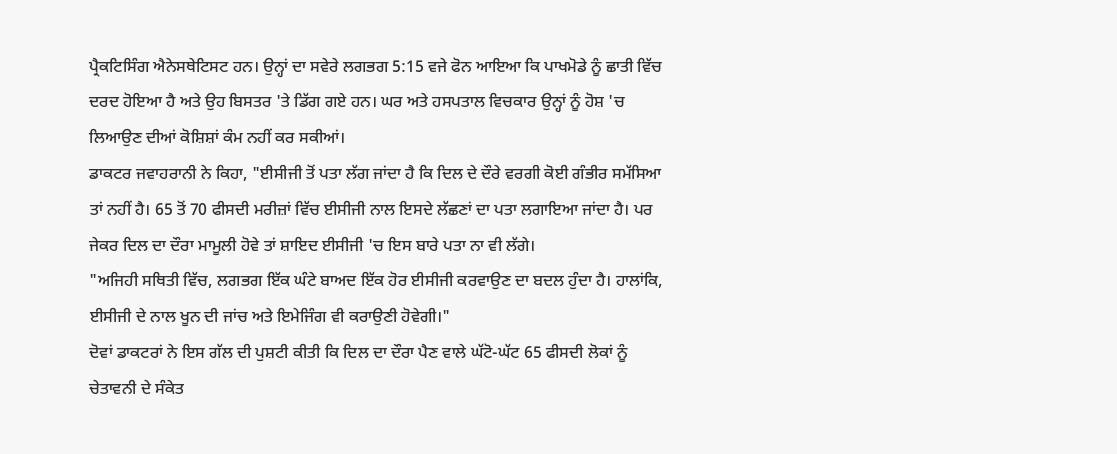ਪ੍ਰੈਕਟਿਸਿੰਗ ਐਨੇਸਥੇਟਿਸਟ ਹਨ। ਉਨ੍ਹਾਂ ਦਾ ਸਵੇਰੇ ਲਗਭਗ 5:15 ਵਜੇ ਫੋਨ ਆਇਆ ਕਿ ਪਾਖਮੋਡੇ ਨੂੰ ਛਾਤੀ ਵਿੱਚ ਦਰਦ ਹੋਇਆ ਹੈ ਅਤੇ ਉਹ ਬਿਸਤਰ 'ਤੇ ਡਿੱਗ ਗਏ ਹਨ। ਘਰ ਅਤੇ ਹਸਪਤਾਲ ਵਿਚਕਾਰ ਉਨ੍ਹਾਂ ਨੂੰ ਹੋਸ਼ 'ਚ ਲਿਆਉਣ ਦੀਆਂ ਕੋਸ਼ਿਸ਼ਾਂ ਕੰਮ ਨਹੀਂ ਕਰ ਸਕੀਆਂ।
ਡਾਕਟਰ ਜਵਾਹਰਾਨੀ ਨੇ ਕਿਹਾ, "ਈਸੀਜੀ ਤੋਂ ਪਤਾ ਲੱਗ ਜਾਂਦਾ ਹੈ ਕਿ ਦਿਲ ਦੇ ਦੌਰੇ ਵਰਗੀ ਕੋਈ ਗੰਭੀਰ ਸਮੱਸਿਆ ਤਾਂ ਨਹੀਂ ਹੈ। 65 ਤੋਂ 70 ਫੀਸਦੀ ਮਰੀਜ਼ਾਂ ਵਿੱਚ ਈਸੀਜੀ ਨਾਲ ਇਸਦੇ ਲੱਛਣਾਂ ਦਾ ਪਤਾ ਲਗਾਇਆ ਜਾਂਦਾ ਹੈ। ਪਰ ਜੇਕਰ ਦਿਲ ਦਾ ਦੌਰਾ ਮਾਮੂਲੀ ਹੋਵੇ ਤਾਂ ਸ਼ਾਇਦ ਈਸੀਜੀ 'ਚ ਇਸ ਬਾਰੇ ਪਤਾ ਨਾ ਵੀ ਲੱਗੇ।
"ਅਜਿਹੀ ਸਥਿਤੀ ਵਿੱਚ, ਲਗਭਗ ਇੱਕ ਘੰਟੇ ਬਾਅਦ ਇੱਕ ਹੋਰ ਈਸੀਜੀ ਕਰਵਾਉਣ ਦਾ ਬਦਲ ਹੁੰਦਾ ਹੈ। ਹਾਲਾਂਕਿ, ਈਸੀਜੀ ਦੇ ਨਾਲ ਖੂਨ ਦੀ ਜਾਂਚ ਅਤੇ ਇਮੇਜਿੰਗ ਵੀ ਕਰਾਉਣੀ ਹੋਵੇਗੀ।"
ਦੋਵਾਂ ਡਾਕਟਰਾਂ ਨੇ ਇਸ ਗੱਲ ਦੀ ਪੁਸ਼ਟੀ ਕੀਤੀ ਕਿ ਦਿਲ ਦਾ ਦੌਰਾ ਪੈਣ ਵਾਲੇ ਘੱਟੋ-ਘੱਟ 65 ਫੀਸਦੀ ਲੋਕਾਂ ਨੂੰ ਚੇਤਾਵਨੀ ਦੇ ਸੰਕੇਤ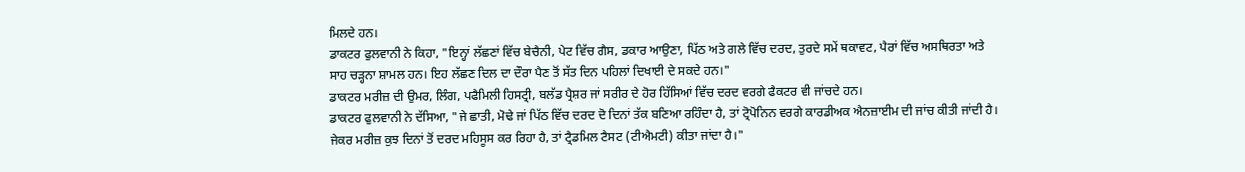ਮਿਲਦੇ ਹਨ।
ਡਾਕਟਰ ਫੁਲਵਾਨੀ ਨੇ ਕਿਹਾ, "ਇਨ੍ਹਾਂ ਲੱਛਣਾਂ ਵਿੱਚ ਬੇਚੈਨੀ, ਪੇਟ ਵਿੱਚ ਗੈਸ, ਡਕਾਰ ਆਉਣਾ, ਪਿੱਠ ਅਤੇ ਗਲੇ ਵਿੱਚ ਦਰਦ, ਤੁਰਦੇ ਸਮੇਂ ਥਕਾਵਟ, ਪੈਰਾਂ ਵਿੱਚ ਅਸਥਿਰਤਾ ਅਤੇ ਸਾਹ ਚੜ੍ਹਨਾ ਸ਼ਾਮਲ ਹਨ। ਇਹ ਲੱਛਣ ਦਿਲ ਦਾ ਦੌਰਾ ਪੈਣ ਤੋਂ ਸੱਤ ਦਿਨ ਪਹਿਲਾਂ ਦਿਖਾਈ ਦੇ ਸਕਦੇ ਹਨ।"
ਡਾਕਟਰ ਮਰੀਜ਼ ਦੀ ਉਮਰ, ਲਿੰਗ, ਪਫੈਮਿਲੀ ਹਿਸਟ੍ਰੀ, ਬਲੱਡ ਪ੍ਰੈਸ਼ਰ ਜਾਂ ਸਰੀਰ ਦੇ ਹੋਰ ਹਿੱਸਿਆਂ ਵਿੱਚ ਦਰਦ ਵਰਗੇ ਫੈਕਟਰ ਵੀ ਜਾਂਚਦੇ ਹਨ।
ਡਾਕਟਰ ਫੁਲਵਾਨੀ ਨੇ ਦੱਸਿਆ, "ਜੇ ਛਾਤੀ, ਮੋਢੇ ਜਾਂ ਪਿੱਠ ਵਿੱਚ ਦਰਦ ਦੋ ਦਿਨਾਂ ਤੱਕ ਬਣਿਆ ਰਹਿੰਦਾ ਹੈ, ਤਾਂ ਟ੍ਰੋਪੋਨਿਨ ਵਰਗੇ ਕਾਰਡੀਅਕ ਐਨਜ਼ਾਈਮ ਦੀ ਜਾਂਚ ਕੀਤੀ ਜਾਂਦੀ ਹੈ। ਜੇਕਰ ਮਰੀਜ਼ ਕੁਝ ਦਿਨਾਂ ਤੋਂ ਦਰਦ ਮਹਿਸੂਸ ਕਰ ਰਿਹਾ ਹੈ, ਤਾਂ ਟ੍ਰੈਡਮਿਲ ਟੈਸਟ (ਟੀਐਮਟੀ) ਕੀਤਾ ਜਾਂਦਾ ਹੈ।"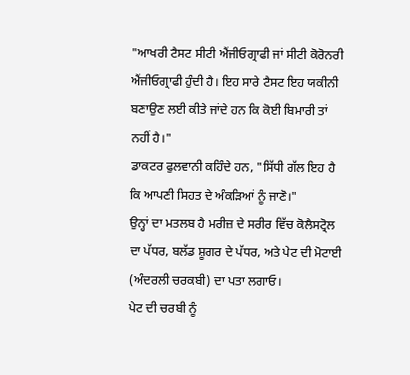"ਆਖਰੀ ਟੈਸਟ ਸੀਟੀ ਐਂਜੀਓਗ੍ਰਾਫੀ ਜਾਂ ਸੀਟੀ ਕੋਰੋਨਰੀ ਐਂਜੀਓਗ੍ਰਾਫੀ ਹੁੰਦੀ ਹੈ। ਇਹ ਸਾਰੇ ਟੈਸਟ ਇਹ ਯਕੀਨੀ ਬਣਾਉਣ ਲਈ ਕੀਤੇ ਜਾਂਦੇ ਹਨ ਕਿ ਕੋਈ ਬਿਮਾਰੀ ਤਾਂ ਨਹੀਂ ਹੈ।"
ਡਾਕਟਰ ਫੁਲਵਾਨੀ ਕਹਿੰਦੇ ਹਨ, "ਸਿੱਧੀ ਗੱਲ ਇਹ ਹੈ ਕਿ ਆਪਣੀ ਸਿਹਤ ਦੇ ਅੰਕੜਿਆਂ ਨੂੰ ਜਾਣੋ।"
ਉਨ੍ਹਾਂ ਦਾ ਮਤਲਬ ਹੈ ਮਰੀਜ਼ ਦੇ ਸਰੀਰ ਵਿੱਚ ਕੋਲੈਸਟ੍ਰੋਲ ਦਾ ਪੱਧਰ, ਬਲੱਡ ਸ਼ੂਗਰ ਦੇ ਪੱਧਰ, ਅਤੇ ਪੇਟ ਦੀ ਮੋਟਾਈ (ਅੰਦਰਲੀ ਚਰਕਬੀ) ਦਾ ਪਤਾ ਲਗਾਓ।
ਪੇਟ ਦੀ ਚਰਬੀ ਨੂੰ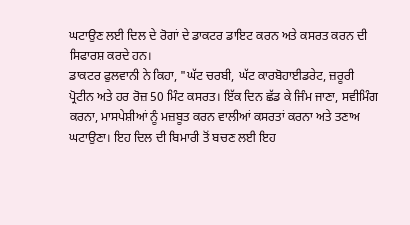ਘਟਾਉਣ ਲਈ ਦਿਲ ਦੇ ਰੋਗਾਂ ਦੇ ਡਾਕਟਰ ਡਾਇਟ ਕਰਨ ਅਤੇ ਕਸਰਤ ਕਰਨ ਦੀ ਸਿਫਾਰਸ਼ ਕਰਦੇ ਹਨ।
ਡਾਕਟਰ ਫੁਲਵਾਨੀ ਨੇ ਕਿਹਾ, "ਘੱਟ ਚਰਬੀ, ਘੱਟ ਕਾਰਬੋਹਾਈਡਰੇਟ, ਜ਼ਰੂਰੀ ਪ੍ਰੋਟੀਨ ਅਤੇ ਹਰ ਰੋਜ਼ 50 ਮਿੰਟ ਕਸਰਤ। ਇੱਕ ਦਿਨ ਛੱਡ ਕੇ ਜਿੰਮ ਜਾਣਾ, ਸਵੀਮਿੰਗ ਕਰਨਾ, ਮਾਸਪੇਸ਼ੀਆਂ ਨੂੰ ਮਜ਼ਬੂਤ ਕਰਨ ਵਾਲੀਆਂ ਕਸਰਤਾਂ ਕਰਨਾ ਅਤੇ ਤਣਾਅ ਘਟਾਉਣਾ। ਇਹ ਦਿਲ ਦੀ ਬਿਮਾਰੀ ਤੋਂ ਬਚਣ ਲਈ ਇਹ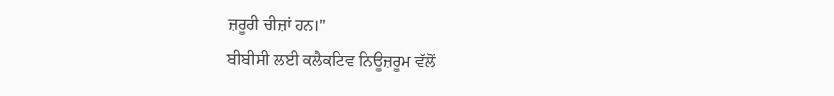ਜ਼ਰੂਰੀ ਚੀਜ਼ਾਂ ਹਨ।"
ਬੀਬੀਸੀ ਲਈ ਕਲੈਕਟਿਵ ਨਿਊਜ਼ਰੂਮ ਵੱਲੋਂ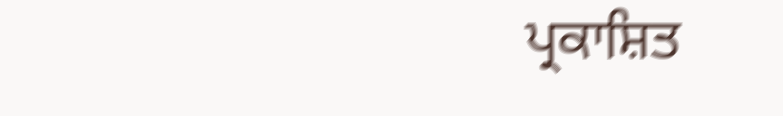ਪ੍ਰਕਾਸ਼ਿਤ